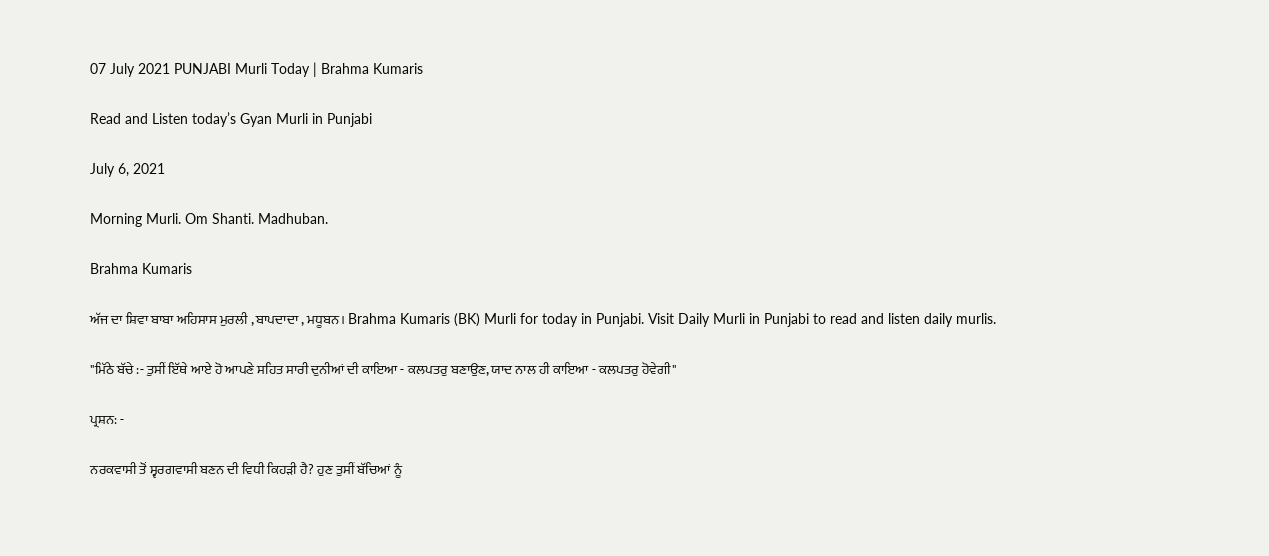07 July 2021 PUNJABI Murli Today | Brahma Kumaris

Read and Listen today’s Gyan Murli in Punjabi

July 6, 2021

Morning Murli. Om Shanti. Madhuban.

Brahma Kumaris

ਅੱਜ ਦਾ ਸ਼ਿਵਾ ਬਾਬਾ ਅਹਿਸਾਸ ਮੁਰਲੀ , ਬਾਪਦਾਦਾ , ਮਧੂਬਨ। Brahma Kumaris (BK) Murli for today in Punjabi. Visit Daily Murli in Punjabi to read and listen daily murlis.

"ਮਿੱਠੇ ਬੱਚੇ :- ਤੁਸੀਂ ਇੱਥੇ ਆਏ ਹੋ ਆਪਣੇ ਸਹਿਤ ਸਾਰੀ ਦੁਨੀਆਂ ਦੀ ਕਾਇਆ - ਕਲਪਤਰੁ ਬਣਾਉਣ, ਯਾਦ ਨਾਲ ਹੀ ਕਾਇਆ - ਕਲਪਤਰੁ ਹੋਵੇਗੀ"

ਪ੍ਰਸ਼ਨ: -

ਨਰਕਵਾਸੀ ਤੋਂ ਸ੍ਵਰਗਵਾਸੀ ਬਣਨ ਦੀ ਵਿਧੀ ਕਿਹੜੀ ਹੈ? ਹੁਣ ਤੁਸੀਂ ਬੱਚਿਆਂ ਨੂੰ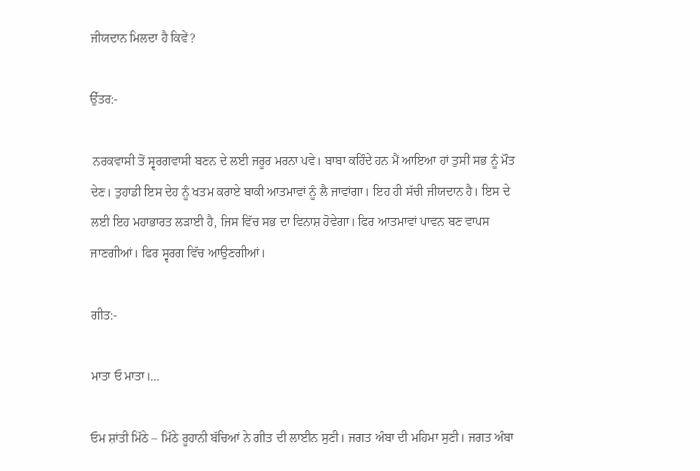ਜੀਯਦਾਨ ਮਿਲਦਾ ਹੈ ਕਿਵੇਂ?

ਉੱਤਰ:-

 ਨਰਕਵਾਸੀ ਤੋਂ ਸ੍ਵਰਗਵਾਸੀ ਬਣਨ ਦੇ ਲਈ ਜਰੂਰ ਮਰਨਾ ਪਵੇ। ਬਾਬਾ ਕਹਿੰਦੇ ਹਨ ਮੈਂ ਆਇਆ ਹਾਂ ਤੁਸੀਂ ਸਭ ਨੂੰ ਮੌਤ ਦੇਣ। ਤੁਹਾਡੀ ਇਸ ਦੇਹ ਨੂੰ ਖਤਮ ਕਰਾਏ ਬਾਕੀ ਆਤਮਾਵਾਂ ਨੂੰ ਲੈ ਜਾਵਾਂਗਾ। ਇਹ ਹੀ ਸੱਚੀ ਜੀਯਦਾਨ ਹੈ। ਇਸ ਦੇ ਲਈ ਇਹ ਮਹਾਭਾਰਤ ਲੜਾਈ ਹੈ, ਜਿਸ ਵਿੱਚ ਸਭ ਦਾ ਵਿਨਾਸ਼ ਹੋਵੇਗਾ। ਫਿਰ ਆਤਮਾਵਾਂ ਪਾਵਨ ਬਣ ਵਾਪਸ ਜਾਣਗੀਆਂ। ਫਿਰ ਸ੍ਵਰਗ ਵਿੱਚ ਆਉਣਗੀਆਂ।

ਗੀਤ:-

ਮਾਤਾ ਓ ਮਾਤਾ।…

ਓਮ ਸ਼ਾਂਤੀ ਮਿੱਠੇ – ਮਿੱਠੇ ਰੂਹਾਨੀ ਬੱਚਿਆਂ ਨੇ ਗੀਤ ਦੀ ਲਾਈਨ ਸੁਣੀ। ਜਗਤ ਅੰਬਾ ਦੀ ਮਹਿਮਾ ਸੁਣੀ। ਜਗਤ ਅੰਬਾ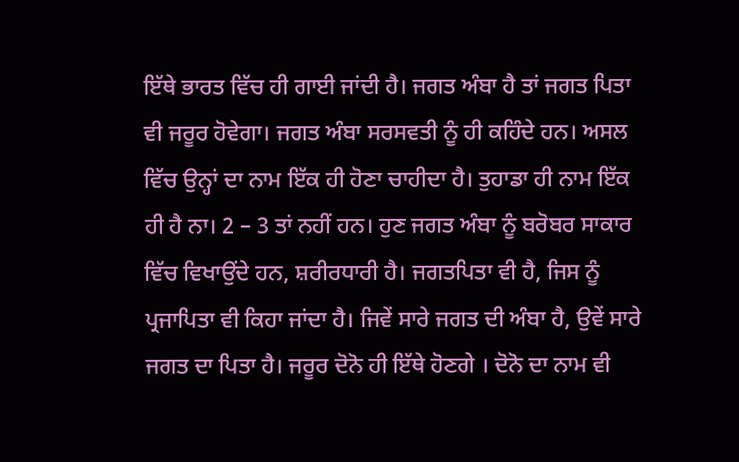ਇੱਥੇ ਭਾਰਤ ਵਿੱਚ ਹੀ ਗਾਈ ਜਾਂਦੀ ਹੈ। ਜਗਤ ਅੰਬਾ ਹੈ ਤਾਂ ਜਗਤ ਪਿਤਾ ਵੀ ਜਰੂਰ ਹੋਵੇਗਾ। ਜਗਤ ਅੰਬਾ ਸਰਸਵਤੀ ਨੂੰ ਹੀ ਕਹਿੰਦੇ ਹਨ। ਅਸਲ ਵਿੱਚ ਉਨ੍ਹਾਂ ਦਾ ਨਾਮ ਇੱਕ ਹੀ ਹੋਣਾ ਚਾਹੀਦਾ ਹੈ। ਤੁਹਾਡਾ ਹੀ ਨਾਮ ਇੱਕ ਹੀ ਹੈ ਨਾ। 2 – 3 ਤਾਂ ਨਹੀਂ ਹਨ। ਹੁਣ ਜਗਤ ਅੰਬਾ ਨੂੰ ਬਰੋਬਰ ਸਾਕਾਰ ਵਿੱਚ ਵਿਖਾਉਂਦੇ ਹਨ, ਸ਼ਰੀਰਧਾਰੀ ਹੈ। ਜਗਤਪਿਤਾ ਵੀ ਹੈ, ਜਿਸ ਨੂੰ ਪ੍ਰਜਾਪਿਤਾ ਵੀ ਕਿਹਾ ਜਾਂਦਾ ਹੈ। ਜਿਵੇਂ ਸਾਰੇ ਜਗਤ ਦੀ ਅੰਬਾ ਹੈ, ਉਵੇਂ ਸਾਰੇ ਜਗਤ ਦਾ ਪਿਤਾ ਹੈ। ਜਰੂਰ ਦੋਨੋ ਹੀ ਇੱਥੇ ਹੋਣਗੇ । ਦੋਨੋ ਦਾ ਨਾਮ ਵੀ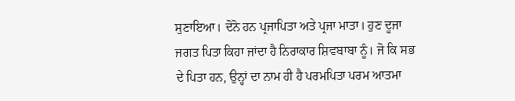ਸੁਣਾਇਆ। ਦੋਨੋ ਹਨ ਪ੍ਰਜਾਪਿਤਾ ਅਤੇ ਪ੍ਰਜਾ ਮਾਤਾ। ਹੁਣ ਦੂਜਾ ਜਗਤ ਪਿਤਾ ਕਿਹਾ ਜਾਂਦਾ ਹੈ ਨਿਰਾਕਾਰ ਸ਼ਿਵਬਾਬਾ ਨੂੰ। ਜੋ ਕਿ ਸਭ ਦੇ ਪਿਤਾ ਹਨ, ਉਨ੍ਹਾਂ ਦਾ ਨਾਮ ਹੀ ਹੈ ਪਰਮਪਿਤਾ ਪਰਮ ਆਤਮਾ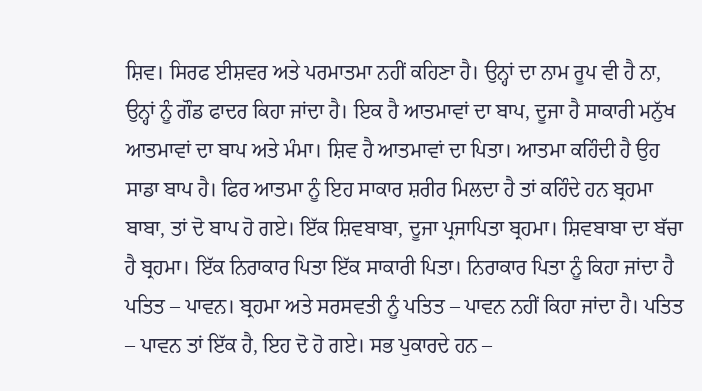ਸ਼ਿਵ। ਸਿਰਫ ਈਸ਼ਵਰ ਅਤੇ ਪਰਮਾਤਮਾ ਨਹੀਂ ਕਹਿਣਾ ਹੈ। ਉਨ੍ਹਾਂ ਦਾ ਨਾਮ ਰੂਪ ਵੀ ਹੈ ਨਾ, ਉਨ੍ਹਾਂ ਨੂੰ ਗੌਡ ਫਾਦਰ ਕਿਹਾ ਜਾਂਦਾ ਹੈ। ਇਕ ਹੈ ਆਤਮਾਵਾਂ ਦਾ ਬਾਪ, ਦੂਜਾ ਹੈ ਸਾਕਾਰੀ ਮਨੁੱਖ ਆਤਮਾਵਾਂ ਦਾ ਬਾਪ ਅਤੇ ਮੰਮਾ। ਸ਼ਿਵ ਹੈ ਆਤਮਾਵਾਂ ਦਾ ਪਿਤਾ। ਆਤਮਾ ਕਹਿੰਦੀ ਹੈ ਉਹ ਸਾਡਾ ਬਾਪ ਹੈ। ਫਿਰ ਆਤਮਾ ਨੂੰ ਇਹ ਸਾਕਾਰ ਸ਼ਰੀਰ ਮਿਲਦਾ ਹੈ ਤਾਂ ਕਹਿੰਦੇ ਹਨ ਬ੍ਰਹਮਾ ਬਾਬਾ, ਤਾਂ ਦੋ ਬਾਪ ਹੋ ਗਏ। ਇੱਕ ਸ਼ਿਵਬਾਬਾ, ਦੂਜਾ ਪ੍ਰਜਾਪਿਤਾ ਬ੍ਰਹਮਾ। ਸ਼ਿਵਬਾਬਾ ਦਾ ਬੱਚਾ ਹੈ ਬ੍ਰਹਮਾ। ਇੱਕ ਨਿਰਾਕਾਰ ਪਿਤਾ ਇੱਕ ਸਾਕਾਰੀ ਪਿਤਾ। ਨਿਰਾਕਾਰ ਪਿਤਾ ਨੂੰ ਕਿਹਾ ਜਾਂਦਾ ਹੈ ਪਤਿਤ – ਪਾਵਨ। ਬ੍ਰਹਮਾ ਅਤੇ ਸਰਸਵਤੀ ਨੂੰ ਪਤਿਤ – ਪਾਵਨ ਨਹੀਂ ਕਿਹਾ ਜਾਂਦਾ ਹੈ। ਪਤਿਤ – ਪਾਵਨ ਤਾਂ ਇੱਕ ਹੈ, ਇਹ ਦੋ ਹੋ ਗਏ। ਸਭ ਪੁਕਾਰਦੇ ਹਨ –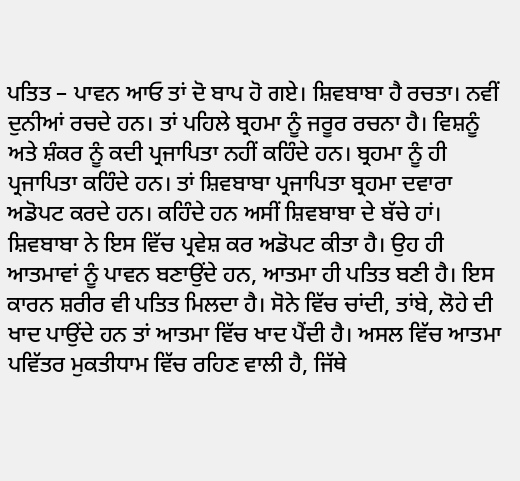ਪਤਿਤ – ਪਾਵਨ ਆਓ ਤਾਂ ਦੋ ਬਾਪ ਹੋ ਗਏ। ਸ਼ਿਵਬਾਬਾ ਹੈ ਰਚਤਾ। ਨਵੀਂ ਦੁਨੀਆਂ ਰਚਦੇ ਹਨ। ਤਾਂ ਪਹਿਲੇ ਬ੍ਰਹਮਾ ਨੂੰ ਜਰੂਰ ਰਚਨਾ ਹੈ। ਵਿਸ਼ਨੂੰ ਅਤੇ ਸ਼ੰਕਰ ਨੂੰ ਕਦੀ ਪ੍ਰਜਾਪਿਤਾ ਨਹੀਂ ਕਹਿੰਦੇ ਹਨ। ਬ੍ਰਹਮਾ ਨੂੰ ਹੀ ਪ੍ਰਜਾਪਿਤਾ ਕਹਿੰਦੇ ਹਨ। ਤਾਂ ਸ਼ਿਵਬਾਬਾ ਪ੍ਰਜਾਪਿਤਾ ਬ੍ਰਹਮਾ ਦਵਾਰਾ ਅਡੋਪਟ ਕਰਦੇ ਹਨ। ਕਹਿੰਦੇ ਹਨ ਅਸੀਂ ਸ਼ਿਵਬਾਬਾ ਦੇ ਬੱਚੇ ਹਾਂ। ਸ਼ਿਵਬਾਬਾ ਨੇ ਇਸ ਵਿੱਚ ਪ੍ਰਵੇਸ਼ ਕਰ ਅਡੋਪਟ ਕੀਤਾ ਹੈ। ਉਹ ਹੀ ਆਤਮਾਵਾਂ ਨੂੰ ਪਾਵਨ ਬਣਾਉਂਦੇ ਹਨ, ਆਤਮਾ ਹੀ ਪਤਿਤ ਬਣੀ ਹੈ। ਇਸ ਕਾਰਨ ਸ਼ਰੀਰ ਵੀ ਪਤਿਤ ਮਿਲਦਾ ਹੈ। ਸੋਨੇ ਵਿੱਚ ਚਾਂਦੀ, ਤਾਂਬੇ, ਲੋਹੇ ਦੀ ਖਾਦ ਪਾਉਂਦੇ ਹਨ ਤਾਂ ਆਤਮਾ ਵਿੱਚ ਖਾਦ ਪੈਂਦੀ ਹੈ। ਅਸਲ ਵਿੱਚ ਆਤਮਾ ਪਵਿੱਤਰ ਮੁਕਤੀਧਾਮ ਵਿੱਚ ਰਹਿਣ ਵਾਲੀ ਹੈ, ਜਿੱਥੇ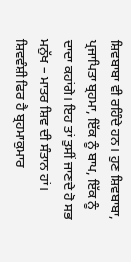ਸ਼ਿਵਬਾਬਾ ਵੀ ਰਹਿੰਦੇ ਹਨ। ਹੁਣ ਸ਼ਿਵਬਾਬਾ, ਪ੍ਰਜਾਪਿਤਾ ਬ੍ਰਹਮਾ, ਇੱਕ ਨੂੰ ਬਾਪ, ਇੱਕ ਨੂੰ ਦਾਦਾ ਕਹਾਂਗੇ। ਇਹ ਤਾਂ ਤੁਸੀਂ ਜਾਣਦੇ ਹੋ ਸਭ ਮਨੁੱਖ – ਮਾਤਰ ਸ਼ਿਵ ਦੀ ਸੰਤਾਨ ਹਾਂ। ਸ਼ਿਵਵੰਸ਼ੀ ਫਿਰ ਹੈ ਬ੍ਰਹਮਾਕੁਮਾਰ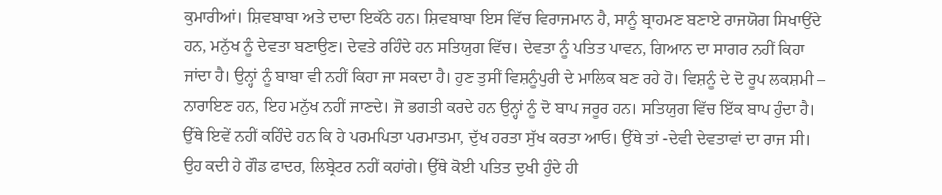ਕੁਮਾਰੀਆਂ। ਸ਼ਿਵਬਾਬਾ ਅਤੇ ਦਾਦਾ ਇਕੱਠੇ ਹਨ। ਸ਼ਿਵਬਾਬਾ ਇਸ ਵਿੱਚ ਵਿਰਾਜਮਾਨ ਹੈ, ਸਾਨੂੰ ਬ੍ਰਾਹਮਣ ਬਣਾਏ ਰਾਜਯੋਗ ਸਿਖਾਉਂਦੇ ਹਨ, ਮਨੁੱਖ ਨੂੰ ਦੇਵਤਾ ਬਣਾਉਣ। ਦੇਵਤੇ ਰਹਿੰਦੇ ਹਨ ਸਤਿਯੁਗ ਵਿੱਚ। ਦੇਵਤਾ ਨੂੰ ਪਤਿਤ ਪਾਵਨ, ਗਿਆਨ ਦਾ ਸਾਗਰ ਨਹੀਂ ਕਿਹਾ ਜਾਂਦਾ ਹੈ। ਉਨ੍ਹਾਂ ਨੂੰ ਬਾਬਾ ਵੀ ਨਹੀਂ ਕਿਹਾ ਜਾ ਸਕਦਾ ਹੈ। ਹੁਣ ਤੁਸੀਂ ਵਿਸ਼ਨੂੰਪੁਰੀ ਦੇ ਮਾਲਿਕ ਬਣ ਰਹੇ ਹੋ। ਵਿਸ਼ਨੂੰ ਦੇ ਦੋ ਰੂਪ ਲਕਸ਼ਮੀ – ਨਾਰਾਇਣ ਹਨ, ਇਹ ਮਨੁੱਖ ਨਹੀਂ ਜਾਣਦੇ। ਜੋ ਭਗਤੀ ਕਰਦੇ ਹਨ ਉਨ੍ਹਾਂ ਨੂੰ ਦੋ ਬਾਪ ਜਰੂਰ ਹਨ। ਸਤਿਯੁਗ ਵਿੱਚ ਇੱਕ ਬਾਪ ਹੁੰਦਾ ਹੈ। ਉੱਥੇ ਇਵੇਂ ਨਹੀਂ ਕਹਿੰਦੇ ਹਨ ਕਿ ਹੇ ਪਰਮਪਿਤਾ ਪਰਮਾਤਮਾ, ਦੁੱਖ ਹਰਤਾ ਸੁੱਖ ਕਰਤਾ ਆਓ। ਉੱਥੇ ਤਾਂ -ਦੇਵੀ ਦੇਵਤਾਵਾਂ ਦਾ ਰਾਜ ਸੀ। ਉਹ ਕਦੀ ਹੇ ਗੌਡ ਫਾਦਰ, ਲਿਬ੍ਰੇਟਰ ਨਹੀਂ ਕਹਾਂਗੇ। ਉੱਥੇ ਕੋਈ ਪਤਿਤ ਦੁਖੀ ਹੁੰਦੇ ਹੀ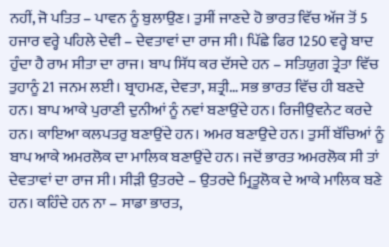ਨਹੀਂ, ਜੋ ਪਤਿਤ – ਪਾਵਨ ਨੂੰ ਬੁਲਾਉਣ। ਤੁਸੀਂ ਜਾਣਦੇ ਹੋ ਭਾਰਤ ਵਿੱਚ ਅੱਜ ਤੋਂ 5 ਹਜਾਰ ਵਰ੍ਹੇ ਪਹਿਲੇ ਦੇਵੀ – ਦੇਵਤਾਵਾਂ ਦਾ ਰਾਜ ਸੀ। ਪਿੱਛੇ ਫਿਰ 1250 ਵਰ੍ਹੇ ਬਾਦ ਹੁੰਦਾ ਹੈ ਰਾਮ ਸੀਤਾ ਦਾ ਰਾਜ। ਬਾਪ ਸਿੱਧ ਕਰ ਦੱਸਦੇ ਹਨ – ਸਤਿਯੁਗ ਤ੍ਰੇਤਾ ਵਿੱਚ ਤੁਹਾਨੂੰ 21 ਜਨਮ ਲਈ। ਬ੍ਰਾਹਮਣ, ਦੇਵਤਾ, ਸ਼ਤ੍ਰੀ… ਸਭ ਭਾਰਤ ਵਿੱਚ ਹੀ ਬਣਦੇ ਹਨ। ਬਾਪ ਆਕੇ ਪੁਰਾਣੀ ਦੁਨੀਆਂ ਨੂੰ ਨਵਾਂ ਬਣਾਉਂਦੇ ਹਨ। ਰਿਜੀਉਵਨੇਟ ਕਰਦੇ ਹਨ। ਕਾਇਆ ਕਲਪਤਰੁ ਬਣਾਉਂਦੇ ਹਨ। ਅਮਰ ਬਣਾਉਦੇ ਹਨ। ਤੁਸੀਂ ਬੱਚਿਆਂ ਨੂੰ ਬਾਪ ਆਕੇ ਅਮਰਲੋਕ ਦਾ ਮਾਲਿਕ ਬਣਾਉਂਦੇ ਹਨ। ਜਦੋਂ ਭਾਰਤ ਅਮਰਲੋਕ ਸੀ ਤਾਂ ਦੇਵਤਾਵਾਂ ਦਾ ਰਾਜ ਸੀ। ਸੀੜੀ ਉਤਰਦੇ – ਉਤਰਦੇ ਮ੍ਰਿਤੂਲੋਕ ਦੇ ਆਕੇ ਮਾਲਿਕ ਬਣੇ ਹਨ। ਕਹਿੰਦੇ ਹਨ ਨਾ – ਸਾਡਾ ਭਾਰਤ,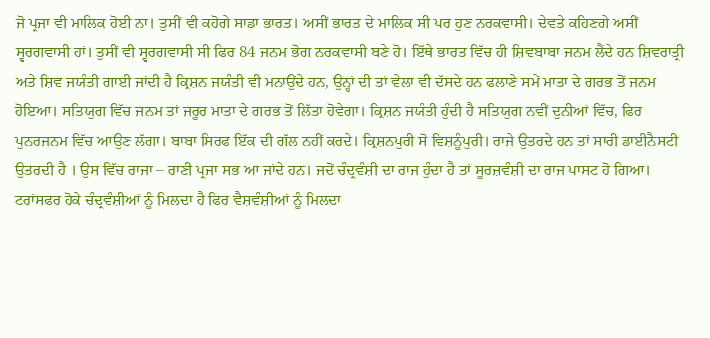ਜੋ ਪ੍ਰਜਾ ਵੀ ਮਾਲਿਕ ਹੋਈ ਨਾ। ਤੁਸੀਂ ਵੀ ਕਹੋਗੇ ਸਾਡਾ ਭਾਰਤ। ਅਸੀਂ ਭਾਰਤ ਦੇ ਮਾਲਿਕ ਸੀ ਪਰ ਹੁਣ ਨਰਕਵਾਸੀ। ਦੇਵਤੇ ਕਹਿਣਗੇ ਅਸੀਂ ਸ੍ਵਰਗਵਾਸੀ ਹਾਂ। ਤੁਸੀਂ ਵੀ ਸ੍ਵਰਗਵਾਸੀ ਸੀ ਫਿਰ 84 ਜਨਮ ਭੋਗ ਨਰਕਵਾਸੀ ਬਣੇ ਹੋ। ਇੱਥੇ ਭਾਰਤ ਵਿੱਚ ਹੀ ਸ਼ਿਵਬਾਬਾ ਜਨਮ ਲੈਂਦੇ ਹਨ ਸ਼ਿਵਰਾਤ੍ਰੀ ਅਤੇ ਸ਼ਿਵ ਜਯੰਤੀ ਗਾਈ ਜਾਂਦੀ ਹੈ ਕ੍ਰਿਸ਼ਨ ਜਯੰਤੀ ਵੀ ਮਨਾਉਂਦੇ ਹਨ, ਉਨ੍ਹਾਂ ਦੀ ਤਾਂ ਵੇਲਾ ਵੀ ਦੱਸਦੇ ਹਨ ਫਲਾਣੇ ਸਮੇਂ ਮਾਤਾ ਦੇ ਗਰਭ ਤੋਂ ਜਨਮ ਹੋਇਆ। ਸਤਿਯੁਗ ਵਿੱਚ ਜਨਮ ਤਾਂ ਜਰੂਰ ਮਾਤਾ ਦੇ ਗਰਭ ਤੋਂ ਲਿੱਤਾ ਹੋਵੇਗਾ। ਕ੍ਰਿਸ਼ਨ ਜਯੰਤੀ ਹੁੰਦੀ ਹੈ ਸਤਿਯੁਗ ਨਵੀਂ ਦੁਨੀਆਂ ਵਿੱਚ, ਫਿਰ ਪੁਨਰਜਨਮ ਵਿੱਚ ਆਉਣ ਲੱਗਾ। ਬਾਬਾ ਸਿਰਫ ਇੱਕ ਦੀ ਗੱਲ ਨਹੀਂ ਕਰਦੇ। ਕ੍ਰਿਸ਼ਨਪੁਰੀ ਸੋ ਵਿਸ਼ਨੂੰਪੁਰੀ। ਰਾਜੇ ਉਤਰਦੇ ਹਨ ਤਾਂ ਸਾਰੀ ਡਾਈਨੈਸਟੀ ਉਤਰਦੀ ਹੈ । ਉਸ ਵਿੱਚ ਰਾਜਾ – ਰਾਣੀ ਪ੍ਰਜਾ ਸਭ ਆ ਜਾਂਦੇ ਹਨ। ਜਦੋਂ ਚੰਦ੍ਰਵੰਸ਼ੀ ਦਾ ਰਾਜ ਹੁੰਦਾ ਹੈ ਤਾਂ ਸੂਰਜ਼ਵੰਸ਼ੀ ਦਾ ਰਾਜ ਪਾਸਟ ਹੋ ਗਿਆ। ਟਰਾਂਸਫਰ ਹੋਕੇ ਚੰਦ੍ਰਵੰਸ਼ੀਆਂ ਨੂੰ ਮਿਲਦਾ ਹੈ ਫਿਰ ਵੈਸ਼ਵੰਸ਼ੀਆਂ ਨੂੰ ਮਿਲਦਾ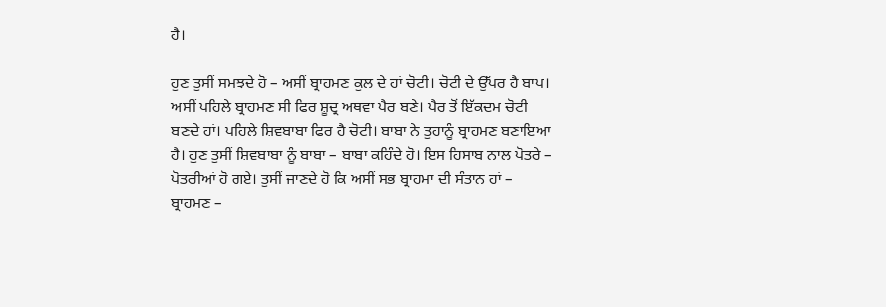ਹੈ।

ਹੁਣ ਤੁਸੀਂ ਸਮਝਦੇ ਹੋ – ਅਸੀਂ ਬ੍ਰਾਹਮਣ ਕੁਲ ਦੇ ਹਾਂ ਚੋਟੀ। ਚੋਟੀ ਦੇ ਉੱਪਰ ਹੈ ਬਾਪ। ਅਸੀਂ ਪਹਿਲੇ ਬ੍ਰਾਹਮਣ ਸੀ ਫਿਰ ਸ਼ੂਦ੍ਰ ਅਥਵਾ ਪੈਰ ਬਣੇ। ਪੈਰ ਤੋਂ ਇੱਕਦਮ ਚੋਟੀ ਬਣਦੇ ਹਾਂ। ਪਹਿਲੇ ਸ਼ਿਵਬਾਬਾ ਫਿਰ ਹੈ ਚੋਟੀ। ਬਾਬਾ ਨੇ ਤੁਹਾਨੂੰ ਬ੍ਰਾਹਮਣ ਬਣਾਇਆ ਹੈ। ਹੁਣ ਤੁਸੀਂ ਸ਼ਿਵਬਾਬਾ ਨੂੰ ਬਾਬਾ – ਬਾਬਾ ਕਹਿੰਦੇ ਹੋ। ਇਸ ਹਿਸਾਬ ਨਾਲ ਪੋਤਰੇ – ਪੋਤਰੀਆਂ ਹੋ ਗਏ। ਤੁਸੀਂ ਜਾਣਦੇ ਹੋ ਕਿ ਅਸੀਂ ਸਭ ਬ੍ਰਾਹਮਾ ਦੀ ਸੰਤਾਨ ਹਾਂ – ਬ੍ਰਾਹਮਣ –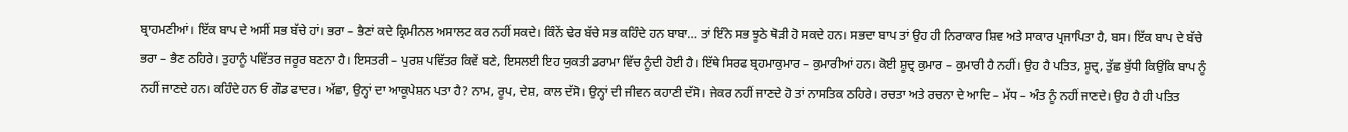ਬ੍ਰਾਹਮਣੀਆਂ। ਇੱਕ ਬਾਪ ਦੇ ਅਸੀਂ ਸਭ ਬੱਚੇ ਹਾਂ। ਭਰਾ – ਭੈਣਾਂ ਕਦੇ ਕ੍ਰਿਮੀਨਲ ਅਸਾਲਟ ਕਰ ਨਹੀਂ ਸਕਦੇ। ਕਿੰਨੇਂ ਢੇਰ ਬੱਚੇ ਸਭ ਕਹਿੰਦੇ ਹਨ ਬਾਬਾ… ਤਾਂ ਇੰਨੇ ਸਭ ਝੂਠੇ ਥੋੜੀ ਹੋ ਸਕਦੇ ਹਨ। ਸਭਦਾ ਬਾਪ ਤਾਂ ਉਹ ਹੀ ਨਿਰਾਕਾਰ ਸ਼ਿਵ ਅਤੇ ਸਾਕਾਰ ਪ੍ਰਜਾਪਿਤਾ ਹੈ, ਬਸ। ਇੱਕ ਬਾਪ ਦੇ ਬੱਚੇ ਭਰਾ – ਭੈਣ ਠਹਿਰੇ। ਤੁਹਾਨੂੰ ਪਵਿੱਤਰ ਜਰੂਰ ਬਣਨਾ ਹੈ। ਇਸਤਰੀ – ਪੁਰਸ਼ ਪਵਿੱਤਰ ਕਿਵੇਂ ਬਣੇ, ਇਸਲਈ ਇਹ ਯੁਕਤੀ ਡਰਾਮਾ ਵਿੱਚ ਨੂੰਦੀ ਹੋਈ ਹੈ। ਇੱਥੇ ਸਿਰਫ ਬ੍ਰਹਮਾਕੁਮਾਰ – ਕੁਮਾਰੀਆਂ ਹਨ। ਕੋਈ ਸ਼ੂਦ੍ਰ ਕੁਮਾਰ – ਕੁਮਾਰੀ ਹੈ ਨਹੀਂ। ਉਹ ਹੈ ਪਤਿਤ, ਸ਼ੂਦ੍ਰ, ਤੁੱਛ ਬੁੱਧੀ ਕਿਉਂਕਿ ਬਾਪ ਨੂੰ ਨਹੀਂ ਜਾਣਦੇ ਹਨ। ਕਹਿੰਦੇ ਹਨ ਓ ਗੌਡ ਫਾਦਰ। ਅੱਛਾ, ਉਨ੍ਹਾਂ ਦਾ ਆਕੂਪੇਸ਼ਨ ਪਤਾ ਹੈ? ਨਾਮ, ਰੂਪ, ਦੇਸ਼, ਕਾਲ ਦੱਸੋ। ਉਨ੍ਹਾਂ ਦੀ ਜੀਵਨ ਕਹਾਣੀ ਦੱਸੋ। ਜੇਕਰ ਨਹੀਂ ਜਾਣਦੇ ਹੋ ਤਾਂ ਨਾਸਤਿਕ ਠਹਿਰੇ। ਰਚਤਾ ਅਤੇ ਰਚਨਾ ਦੇ ਆਦਿ – ਮੱਧ – ਅੰਤ ਨੂੰ ਨਹੀਂ ਜਾਣਦੇ। ਉਹ ਹੈ ਹੀ ਪਤਿਤ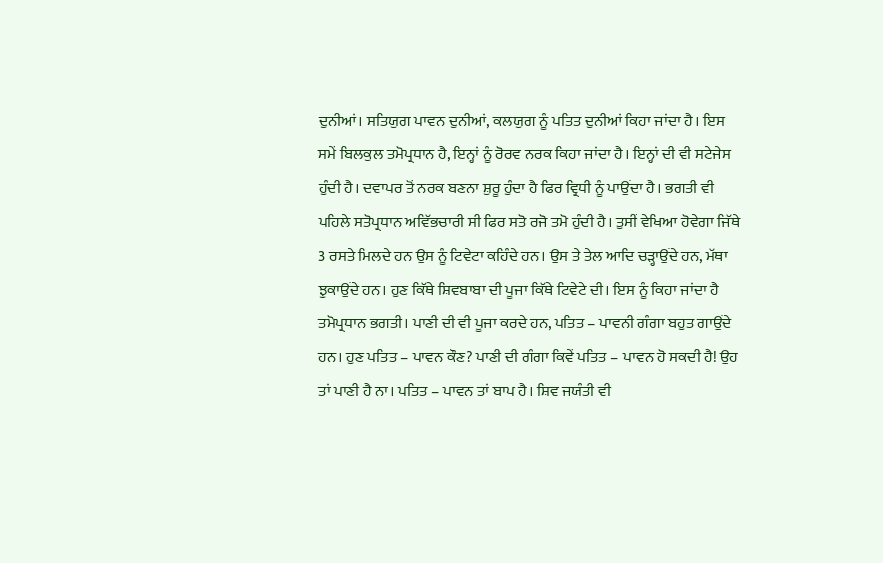ਦੁਨੀਆਂ। ਸਤਿਯੁਗ ਪਾਵਨ ਦੁਨੀਆਂ, ਕਲਯੁਗ ਨੂੰ ਪਤਿਤ ਦੁਨੀਆਂ ਕਿਹਾ ਜਾਂਦਾ ਹੈ। ਇਸ ਸਮੇਂ ਬਿਲਕੁਲ ਤਮੋਪ੍ਰਧਾਨ ਹੈ, ਇਨ੍ਹਾਂ ਨੂੰ ਰੋਰਵ ਨਰਕ ਕਿਹਾ ਜਾਂਦਾ ਹੈ। ਇਨ੍ਹਾਂ ਦੀ ਵੀ ਸਟੇਜੇਸ ਹੁੰਦੀ ਹੈ। ਦਵਾਪਰ ਤੋਂ ਨਰਕ ਬਣਨਾ ਸ਼ੁਰੂ ਹੁੰਦਾ ਹੈ ਫਿਰ ਵ੍ਰਿਧੀ ਨੂੰ ਪਾਉਂਦਾ ਹੈ। ਭਗਤੀ ਵੀ ਪਹਿਲੇ ਸਤੋਪ੍ਰਧਾਨ ਅਵਿੱਭਚਾਰੀ ਸੀ ਫਿਰ ਸਤੋ ਰਜੋ ਤਮੋ ਹੁੰਦੀ ਹੈ। ਤੁਸੀਂ ਵੇਖਿਆ ਹੋਵੇਗਾ ਜਿੱਥੇ 3 ਰਸਤੇ ਮਿਲਦੇ ਹਨ ਉਸ ਨੂੰ ਟਿਵੇਟਾ ਕਹਿੰਦੇ ਹਨ। ਉਸ ਤੇ ਤੇਲ ਆਦਿ ਚੜ੍ਹਾਉਂਦੇ ਹਨ, ਮੱਥਾ ਝੁਕਾਉਂਦੇ ਹਨ। ਹੁਣ ਕਿੱਥੇ ਸ਼ਿਵਬਾਬਾ ਦੀ ਪੂਜਾ ਕਿੱਥੇ ਟਿਵੇਟੇ ਦੀ। ਇਸ ਨੂੰ ਕਿਹਾ ਜਾਂਦਾ ਹੈ ਤਮੋਪ੍ਰਧਾਨ ਭਗਤੀ। ਪਾਣੀ ਦੀ ਵੀ ਪੂਜਾ ਕਰਦੇ ਹਨ, ਪਤਿਤ – ਪਾਵਨੀ ਗੰਗਾ ਬਹੁਤ ਗਾਉਂਦੇ ਹਨ। ਹੁਣ ਪਤਿਤ – ਪਾਵਨ ਕੌਣ? ਪਾਣੀ ਦੀ ਗੰਗਾ ਕਿਵੇਂ ਪਤਿਤ – ਪਾਵਨ ਹੋ ਸਕਦੀ ਹੈ! ਉਹ ਤਾਂ ਪਾਣੀ ਹੈ ਨਾ। ਪਤਿਤ – ਪਾਵਨ ਤਾਂ ਬਾਪ ਹੈ। ਸ਼ਿਵ ਜਯੰਤੀ ਵੀ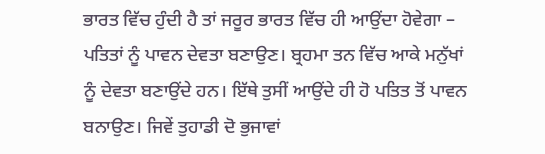ਭਾਰਤ ਵਿੱਚ ਹੁੰਦੀ ਹੈ ਤਾਂ ਜਰੂਰ ਭਾਰਤ ਵਿੱਚ ਹੀ ਆਉਂਦਾ ਹੋਵੇਗਾ – ਪਤਿਤਾਂ ਨੂੰ ਪਾਵਨ ਦੇਵਤਾ ਬਣਾਉਣ। ਬ੍ਰਹਮਾ ਤਨ ਵਿੱਚ ਆਕੇ ਮਨੁੱਖਾਂ ਨੂੰ ਦੇਵਤਾ ਬਣਾਉਂਦੇ ਹਨ। ਇੱਥੇ ਤੁਸੀਂ ਆਉਂਦੇ ਹੀ ਹੋ ਪਤਿਤ ਤੋਂ ਪਾਵਨ ਬਨਾਉਣ। ਜਿਵੇਂ ਤੁਹਾਡੀ ਦੋ ਭੁਜਾਵਾਂ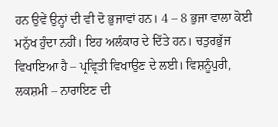ਹਨ ਉਵੇਂ ਉਨ੍ਹਾਂ ਦੀ ਵੀ ਦੋ ਭੁਜਾਵਾਂ ਹਨ। 4 – 8 ਭੁਜਾ ਵਾਲਾ ਕੋਈ ਮਨੁੱਖ ਹੁੰਦਾ ਨਹੀਂ। ਇਹ ਅਲੰਕਾਰ ਦੇ ਦਿੱਤੇ ਹਨ। ਚਤੁਰਭੁੱਜ ਵਿਖਾਇਆ ਹੈ – ਪ੍ਰਵ੍ਰਿਤੀ ਵਿਖਾਉਣ ਦੇ ਲਈ। ਵਿਸ਼ਨੂੰਪੁਰੀ, ਲਕਸ਼ਮੀ – ਨਾਰਾਇਣ ਦੀ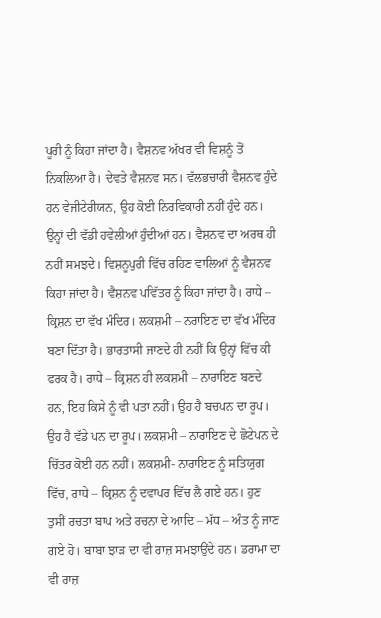ਪੂਰੀ ਨੂੰ ਕਿਹਾ ਜਾਂਦਾ ਹੈ। ਵੈਸ਼ਨਵ ਅੱਖਰ ਵੀ ਵਿਸ਼ਨੂੰ ਤੋਂ ਨਿਕਲਿਆ ਹੈ। ਦੇਵਤੇ ਵੈਸ਼ਨਵ ਸਨ। ਵੱਲਭਚਾਰੀ ਵੈਸ਼ਨਵ ਹੁੰਦੇ ਹਨ ਵੇਜੀਟੇਰੀਯਨ, ਉਹ ਕੋਈ ਨਿਰਵਿਕਾਰੀ ਨਹੀਂ ਹੁੰਦੇ ਹਨ। ਉਨ੍ਹਾਂ ਦੀ ਵੱਡੀ ਹਵੇਲੀਆਂ ਹੁੰਦੀਆਂ ਹਨ। ਵੈਸ਼ਨਵ ਦਾ ਅਰਥ ਹੀ ਨਹੀਂ ਸਮਝਦੇ। ਵਿਸ਼ਨੂਪੁਰੀ ਵਿੱਚ ਰਹਿਣ ਵਾਲਿਆਂ ਨੂੰ ਵੈਸ਼ਨਵ ਕਿਹਾ ਜਾਂਦਾ ਹੈ। ਵੈਸ਼ਨਵ ਪਵਿੱਤਰ ਨੂੰ ਕਿਹਾ ਜਾਂਦਾ ਹੈ। ਰਾਧੇ – ਕ੍ਰਿਸ਼ਨ ਦਾ ਵੱਖ ਮੰਦਿਰ। ਲਕਸ਼ਮੀ – ਨਰਾਇਣ ਦਾ ਵੱਖ ਮੰਦਿਰ ਬਣਾ ਦਿੱਤਾ ਹੈ। ਭਾਰਤਾਸੀ ਜਾਣਦੇ ਹੀ ਨਹੀਂ ਕਿ ਉਨ੍ਹਾਂ ਵਿੱਚ ਕੀ ਫਰਕ ਹੈ। ਰਾਧੇ – ਕ੍ਰਿਸ਼ਨ ਹੀ ਲਕਸ਼ਮੀ – ਨਾਰਾਇਣ ਬਣਦੇ ਹਨ, ਇਹ ਕਿਸੇ ਨੂੰ ਵੀ ਪਤਾ ਨਹੀਂ। ਉਹ ਹੈ ਬਚਪਨ ਦਾ ਰੂਪ। ਉਹ ਹੈ ਵੱਡੇ ਪਨ ਦਾ ਰੂਪ। ਲਕਸ਼ਮੀ – ਨਾਰਾਇਣ ਦੇ ਛੋਟੇਪਨ ਦੇ ਚਿੱਤਰ ਕੋਈ ਹਨ ਨਹੀਂ। ਲਕਸ਼ਮੀ- ਨਾਰਾਇਣ ਨੂੰ ਸਤਿਯੁਗ ਵਿੱਚ, ਰਾਧੇ – ਕ੍ਰਿਸ਼ਨ ਨੂੰ ਦਵਾਪਰ ਵਿੱਚ ਲੈ ਗਏ ਹਨ। ਹੁਣ ਤੁਸੀਂ ਰਚਤਾ ਬਾਪ ਅਤੇ ਰਚਨਾ ਦੇ ਆਦਿ – ਮੱਧ – ਅੰਤ ਨੂੰ ਜਾਣ ਗਏ ਹੋ। ਬਾਬਾ ਝਾੜ ਦਾ ਵੀ ਰਾਜ਼ ਸਮਝਾਉਂਦੇ ਹਨ। ਡਰਾਮਾ ਦਾ ਵੀ ਰਾਜ਼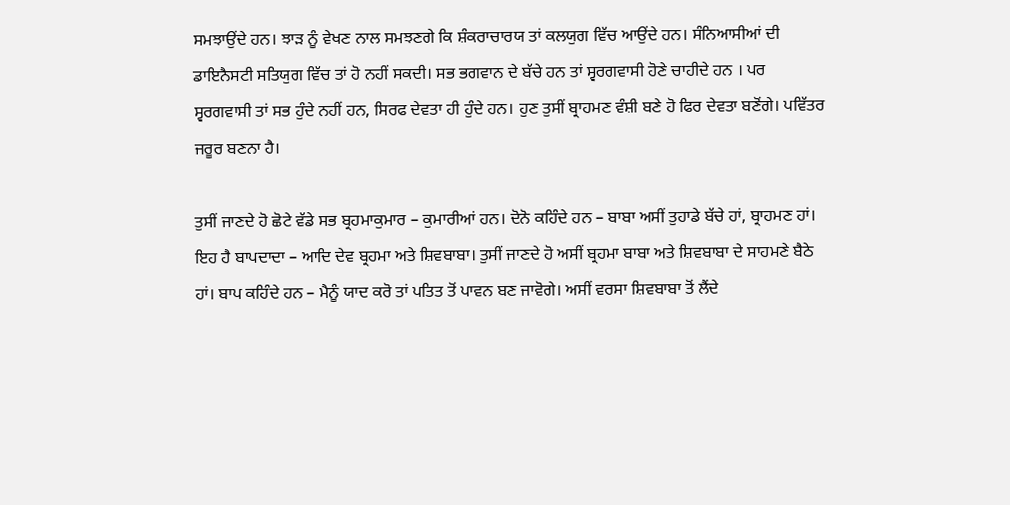ਸਮਝਾਉਂਦੇ ਹਨ। ਝਾੜ ਨੂੰ ਵੇਖਣ ਨਾਲ ਸਮਝਣਗੇ ਕਿ ਸ਼ੰਕਰਾਚਾਰਯ ਤਾਂ ਕਲਯੁਗ ਵਿੱਚ ਆਉਂਦੇ ਹਨ। ਸੰਨਿਆਸੀਆਂ ਦੀ ਡਾਇਨੈਸਟੀ ਸਤਿਯੁਗ ਵਿੱਚ ਤਾਂ ਹੋ ਨਹੀਂ ਸਕਦੀ। ਸਭ ਭਗਵਾਨ ਦੇ ਬੱਚੇ ਹਨ ਤਾਂ ਸ੍ਵਰਗਵਾਸੀ ਹੋਣੇ ਚਾਹੀਦੇ ਹਨ । ਪਰ ਸ੍ਵਰਗਵਾਸੀ ਤਾਂ ਸਭ ਹੁੰਦੇ ਨਹੀਂ ਹਨ, ਸਿਰਫ ਦੇਵਤਾ ਹੀ ਹੁੰਦੇ ਹਨ। ਹੁਣ ਤੁਸੀਂ ਬ੍ਰਾਹਮਣ ਵੰਸ਼ੀ ਬਣੇ ਹੋ ਫਿਰ ਦੇਵਤਾ ਬਣੋਂਗੇ। ਪਵਿੱਤਰ ਜਰੂਰ ਬਣਨਾ ਹੈ।

ਤੁਸੀਂ ਜਾਣਦੇ ਹੋ ਛੋਟੇ ਵੱਡੇ ਸਭ ਬ੍ਰਹਮਾਕੁਮਾਰ – ਕੁਮਾਰੀਆਂ ਹਨ। ਦੋਨੋ ਕਹਿੰਦੇ ਹਨ – ਬਾਬਾ ਅਸੀਂ ਤੁਹਾਡੇ ਬੱਚੇ ਹਾਂ, ਬ੍ਰਾਹਮਣ ਹਾਂ। ਇਹ ਹੈ ਬਾਪਦਾਦਾ – ਆਦਿ ਦੇਵ ਬ੍ਰਹਮਾ ਅਤੇ ਸ਼ਿਵਬਾਬਾ। ਤੁਸੀਂ ਜਾਣਦੇ ਹੋ ਅਸੀਂ ਬ੍ਰਹਮਾ ਬਾਬਾ ਅਤੇ ਸ਼ਿਵਬਾਬਾ ਦੇ ਸਾਹਮਣੇ ਬੈਠੇ ਹਾਂ। ਬਾਪ ਕਹਿੰਦੇ ਹਨ – ਮੈਨੂੰ ਯਾਦ ਕਰੋ ਤਾਂ ਪਤਿਤ ਤੋਂ ਪਾਵਨ ਬਣ ਜਾਵੋਗੇ। ਅਸੀਂ ਵਰਸਾ ਸ਼ਿਵਬਾਬਾ ਤੋਂ ਲੈਂਦੇ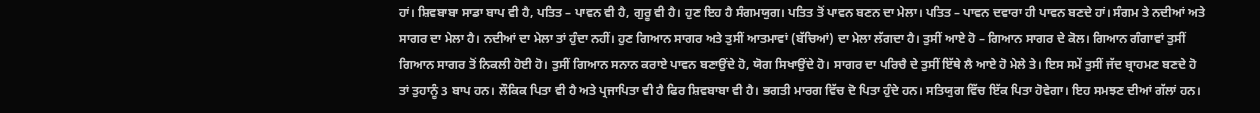ਹਾਂ। ਸ਼ਿਵਬਾਬਾ ਸਾਡਾ ਬਾਪ ਵੀ ਹੈ, ਪਤਿਤ – ਪਾਵਨ ਵੀ ਹੈ, ਗੁਰੂ ਵੀ ਹੈ। ਹੁਣ ਇਹ ਹੈ ਸੰਗਮਯੁਗ। ਪਤਿਤ ਤੋਂ ਪਾਵਨ ਬਣਨ ਦਾ ਮੇਲਾ। ਪਤਿਤ – ਪਾਵਨ ਦਵਾਰਾ ਹੀ ਪਾਵਨ ਬਣਦੇ ਹਾਂ। ਸੰਗਮ ਤੇ ਨਦੀਆਂ ਅਤੇ ਸਾਗਰ ਦਾ ਮੇਲਾ ਹੈ। ਨਦੀਆਂ ਦਾ ਮੇਲਾ ਤਾਂ ਹੁੰਦਾ ਨਹੀਂ। ਹੁਣ ਗਿਆਨ ਸਾਗਰ ਅਤੇ ਤੁਸੀਂ ਆਤਮਾਵਾਂ (ਬੱਚਿਆਂ) ਦਾ ਮੇਲਾ ਲੱਗਦਾ ਹੈ। ਤੁਸੀਂ ਆਏ ਹੋ – ਗਿਆਨ ਸਾਗਰ ਦੇ ਕੋਲ। ਗਿਆਨ ਗੰਗਾਵਾਂ ਤੁਸੀਂ ਗਿਆਨ ਸਾਗਰ ਤੋਂ ਨਿਕਲੀ ਹੋਈ ਹੋ। ਤੁਸੀਂ ਗਿਆਨ ਸਨਾਨ ਕਰਾਏ ਪਾਵਨ ਬਣਾਉਂਦੇ ਹੋ, ਯੋਗ ਸਿਖਾਉਂਦੇ ਹੋ। ਸਾਗਰ ਦਾ ਪਰਿਚੈ ਦੇ ਤੁਸੀਂ ਇੱਥੇ ਲੈ ਆਏ ਹੋ ਮੇਲੇ ਤੇ। ਇਸ ਸਮੇਂ ਤੁਸੀਂ ਜੱਦ ਬ੍ਰਾਹਮਣ ਬਣਦੇ ਹੋ ਤਾਂ ਤੁਹਾਨੂੰ 3 ਬਾਪ ਹਨ। ਲੌਕਿਕ ਪਿਤਾ ਵੀ ਹੈ ਅਤੇ ਪ੍ਰਜਾਪਿਤਾ ਵੀ ਹੈ ਫਿਰ ਸ਼ਿਵਬਾਬਾ ਵੀ ਹੈ। ਭਗਤੀ ਮਾਰਗ ਵਿੱਚ ਦੋ ਪਿਤਾ ਹੁੰਦੇ ਹਨ। ਸਤਿਯੁਗ ਵਿੱਚ ਇੱਕ ਪਿਤਾ ਹੋਵੇਗਾ। ਇਹ ਸਮਝਣ ਦੀਆਂ ਗੱਲਾਂ ਹਨ।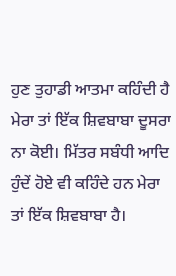ਹੁਣ ਤੁਹਾਡੀ ਆਤਮਾ ਕਹਿੰਦੀ ਹੈ ਮੇਰਾ ਤਾਂ ਇੱਕ ਸ਼ਿਵਬਾਬਾ ਦੂਸਰਾ ਨਾ ਕੋਈ। ਮਿੱਤਰ ਸਬੰਧੀ ਆਦਿ ਹੁੰਦੇਂ ਹੋਏ ਵੀ ਕਹਿੰਦੇ ਹਨ ਮੇਰਾ ਤਾਂ ਇੱਕ ਸ਼ਿਵਬਾਬਾ ਹੈ।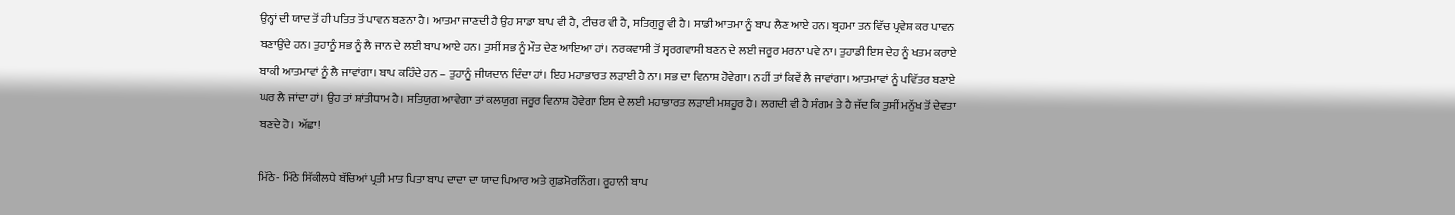ਉਨ੍ਹਾਂ ਦੀ ਯਾਦ ਤੋਂ ਹੀ ਪਤਿਤ ਤੋਂ ਪਾਵਨ ਬਣਨਾ ਹੈ। ਆਤਮਾ ਜਾਣਦੀ ਹੈ ਉਹ ਸਾਡਾ ਬਾਪ ਵੀ ਹੈ, ਟੀਚਰ ਵੀ ਹੈ, ਸਤਿਗੁਰੂ ਵੀ ਹੈ। ਸਾਡੀ ਆਤਮਾ ਨੂੰ ਬਾਪ ਲੈਣ ਆਏ ਹਨ। ਬ੍ਰਹਮਾ ਤਨ ਵਿੱਚ ਪ੍ਰਵੇਸ਼ ਕਰ ਪਾਵਨ ਬਣਾਉਂਦੇ ਹਨ। ਤੁਹਾਨੂੰ ਸਭ ਨੂੰ ਲੈ ਜਾਨ ਦੇ ਲਈ ਬਾਪ ਆਏ ਹਨ। ਤੁਸੀਂ ਸਭ ਨੂੰ ਮੌਤ ਦੇਣ ਆਇਆ ਹਾਂ। ਨਰਕਵਾਸੀ ਤੋਂ ਸ੍ਵਰਗਵਾਸੀ ਬਣਨ ਦੇ ਲਈ ਜਰੂਰ ਮਰਨਾ ਪਵੇ ਨਾ। ਤੁਹਾਡੀ ਇਸ ਦੇਹ ਨੂੰ ਖਤਮ ਕਰਾਏ ਬਾਕੀ ਆਤਮਾਵਾਂ ਨੂੰ ਲੈ ਜਾਵਾਂਗਾ। ਬਾਪ ਕਹਿੰਦੇ ਹਨ – ਤੁਹਾਨੂੰ ਜੀਯਦਾਨ ਦਿੰਦਾ ਹਾਂ। ਇਹ ਮਹਾਭਾਰਤ ਲੜਾਈ ਹੈ ਨਾ। ਸਭ ਦਾ ਵਿਨਾਸ਼ ਹੋਵੇਗਾ। ਨਹੀਂ ਤਾਂ ਕਿਵੇਂ ਲੈ ਜਾਵਾਂਗਾ। ਆਤਮਾਵਾਂ ਨੂੰ ਪਵਿੱਤਰ ਬਣਾਏ ਘਰ ਲੈ ਜਾਂਦਾ ਹਾਂ। ਉਹ ਤਾਂ ਸ਼ਾਂਤੀਧਾਮ ਹੈ। ਸਤਿਯੁਗ ਆਵੇਗਾ ਤਾਂ ਕਲਯੁਗ ਜਰੂਰ ਵਿਨਾਸ਼ ਹੋਵੇਗਾ ਇਸ ਦੇ ਲਈ ਮਹਾਭਾਰਤ ਲੜਾਈ ਮਸ਼ਹੂਰ ਹੈ। ਲਗਦੀ ਵੀ ਹੈ ਸੰਗਮ ਤੇ ਹੈ ਜੱਦ ਕਿ ਤੁਸੀਂ ਮਨੁੱਖ ਤੋਂ ਦੇਵਤਾ ਬਣਦੇ ਹੋ। ਅੱਛਾ!

ਮਿੱਠੇ- ਮਿੱਠੇ ਸਿੱਕੀਲਧੇ ਬੱਚਿਆਂ ਪ੍ਰਤੀ ਮਾਤ ਪਿਤਾ ਬਾਪ ਦਾਦਾ ਦਾ ਯਾਦ ਪਿਆਰ ਅਤੇ ਗੁਡਮੋਰਨਿੰਗ। ਰੂਹਾਨੀ ਬਾਪ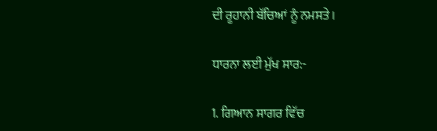ਦੀ ਰੂਹਾਨੀ ਬੱਚਿਆਂ ਨੂੰ ਨਮਸਤੇ।

ਧਾਰਨਾ ਲਈ ਮੁੱਖ ਸਾਰ:-

1. ਗਿਆਨ ਸਾਗਰ ਵਿੱਚ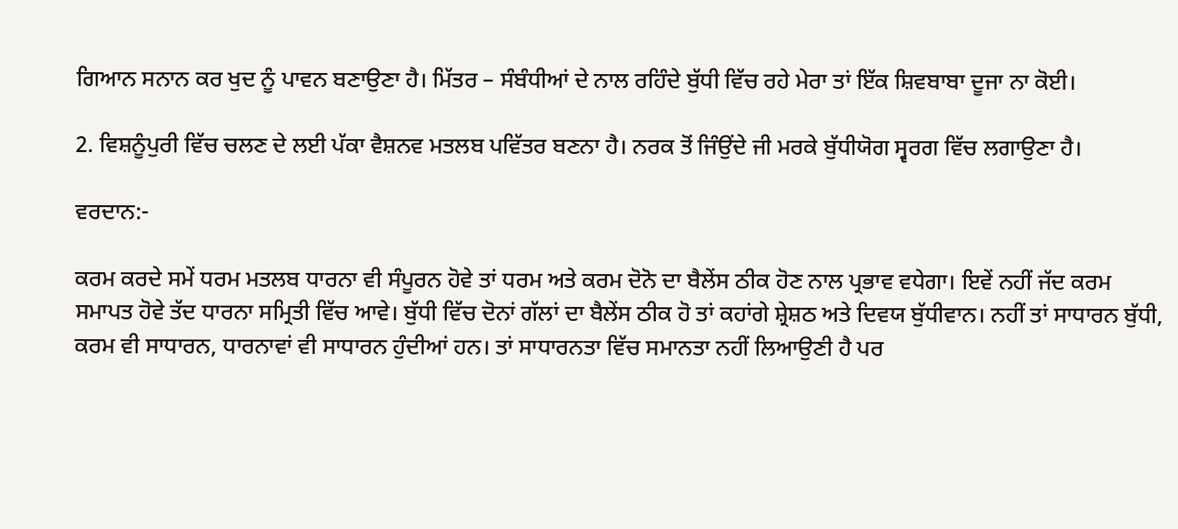ਗਿਆਨ ਸਨਾਨ ਕਰ ਖੁਦ ਨੂੰ ਪਾਵਨ ਬਣਾਉਣਾ ਹੈ। ਮਿੱਤਰ – ਸੰਬੰਧੀਆਂ ਦੇ ਨਾਲ ਰਹਿੰਦੇ ਬੁੱਧੀ ਵਿੱਚ ਰਹੇ ਮੇਰਾ ਤਾਂ ਇੱਕ ਸ਼ਿਵਬਾਬਾ ਦੂਜਾ ਨਾ ਕੋਈ।

2. ਵਿਸ਼ਨੂੰਪੁਰੀ ਵਿੱਚ ਚਲਣ ਦੇ ਲਈ ਪੱਕਾ ਵੈਸ਼ਨਵ ਮਤਲਬ ਪਵਿੱਤਰ ਬਣਨਾ ਹੈ। ਨਰਕ ਤੋਂ ਜਿੰਉਂਦੇ ਜੀ ਮਰਕੇ ਬੁੱਧੀਯੋਗ ਸ੍ਵਰਗ ਵਿੱਚ ਲਗਾਉਣਾ ਹੈ।

ਵਰਦਾਨ:-

ਕਰਮ ਕਰਦੇ ਸਮੇਂ ਧਰਮ ਮਤਲਬ ਧਾਰਨਾ ਵੀ ਸੰਪੂਰਨ ਹੋਵੇ ਤਾਂ ਧਰਮ ਅਤੇ ਕਰਮ ਦੋਨੋ ਦਾ ਬੈਲੇਂਸ ਠੀਕ ਹੋਣ ਨਾਲ ਪ੍ਰਭਾਵ ਵਧੇਗਾ। ਇਵੇਂ ਨਹੀਂ ਜੱਦ ਕਰਮ ਸਮਾਪਤ ਹੋਵੇ ਤੱਦ ਧਾਰਨਾ ਸਮ੍ਰਿਤੀ ਵਿੱਚ ਆਵੇ। ਬੁੱਧੀ ਵਿੱਚ ਦੋਨਾਂ ਗੱਲਾਂ ਦਾ ਬੈਲੇਂਸ ਠੀਕ ਹੋ ਤਾਂ ਕਹਾਂਗੇ ਸ਼੍ਰੇਸ਼ਠ ਅਤੇ ਦਿਵਯ ਬੁੱਧੀਵਾਨ। ਨਹੀਂ ਤਾਂ ਸਾਧਾਰਨ ਬੁੱਧੀ, ਕਰਮ ਵੀ ਸਾਧਾਰਨ, ਧਾਰਨਾਵਾਂ ਵੀ ਸਾਧਾਰਨ ਹੁੰਦੀਆਂ ਹਨ। ਤਾਂ ਸਾਧਾਰਨਤਾ ਵਿੱਚ ਸਮਾਨਤਾ ਨਹੀਂ ਲਿਆਉਣੀ ਹੈ ਪਰ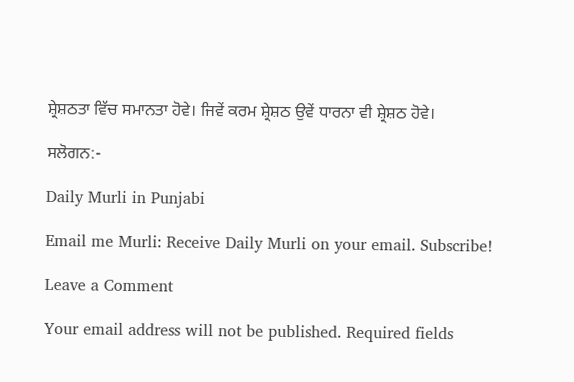ਸ਼੍ਰੇਸ਼ਠਤਾ ਵਿੱਚ ਸਮਾਨਤਾ ਹੋਵੇ। ਜਿਵੇਂ ਕਰਮ ਸ਼੍ਰੇਸ਼ਠ ਉਵੇਂ ਧਾਰਨਾ ਵੀ ਸ਼੍ਰੇਸ਼ਠ ਹੋਵੇ।

ਸਲੋਗਨ:-

Daily Murli in Punjabi

Email me Murli: Receive Daily Murli on your email. Subscribe!

Leave a Comment

Your email address will not be published. Required fields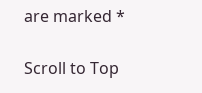are marked *

Scroll to Top